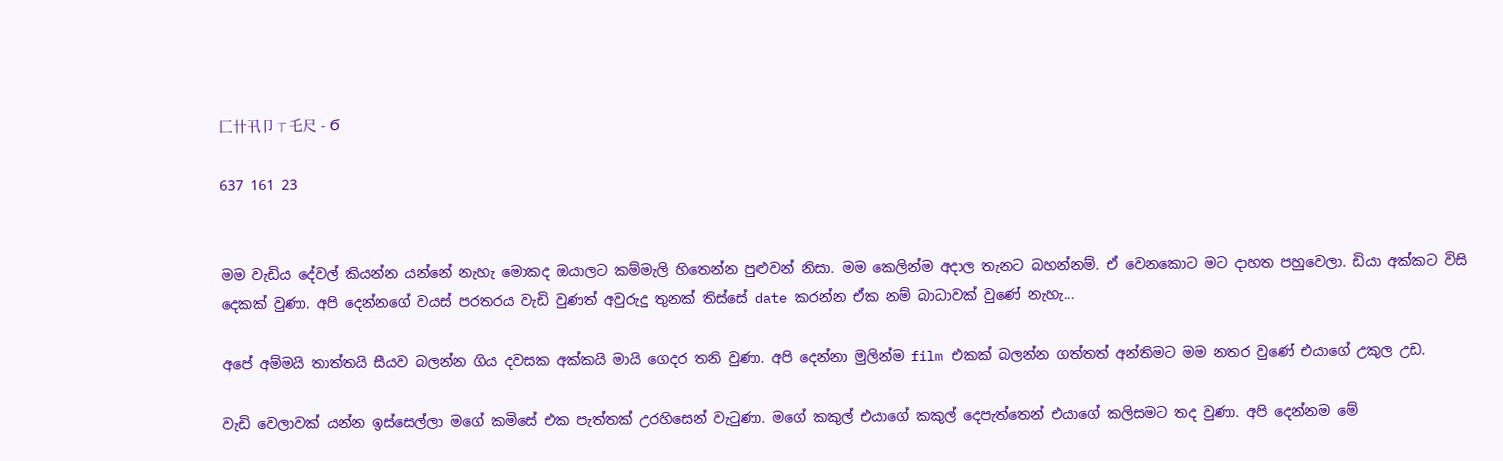匚卄卂卩ㄒ乇尺 - Ϭ

637 161 23


මම වැඩිය දේවල් කියන්න යන්නේ නැහැ මොකද ඔයාලට කම්මැලි හිතෙන්න පුළුවන් නිසා. මම කෙලින්ම අදාල තැනට බහන්නම්. ඒ වෙනකොට මට දාහත පහුවෙලා. ඩියා අක්කට විසි දෙකක් වුණා. අපි දෙන්නගේ වයස් පරතරය වැඩි වුණත් අවුරුදු තුනක් තිස්සේ date කරන්න ඒක නම් බාධාවක් වුණේ නැහැ...

අපේ අම්මයි තාත්තයි සීයව බලන්න ගිය දවසක අක්කයි මායි ගෙදර තනි වුණා. අපි දෙන්නා මුලින්ම film එකක් බලන්න ගත්තත් අන්තිමට මම නතර වුණේ එයාගේ උකුල උඩ.

වැඩි වෙලාවක් යන්න ඉස්සෙල්ලා මගේ කමිසේ එක පැත්තක් උරහිසෙන් වැටුණා. මගේ කකුල් එයාගේ කකුල් දෙපැත්තෙන් එයාගේ කලිසමට තද වුණා. අපි දෙන්නම මේ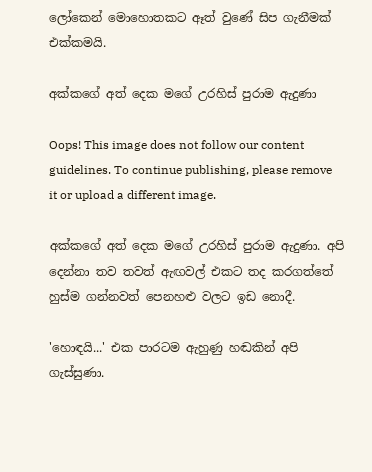ලෝකෙන් මොහොතකට ඈත් වුණේ සිප ගැනීමක් එක්කමයි.

අක්කගේ අත් දෙක මගේ උරහිස් පුරාම ඇදුණා

Oops! This image does not follow our content guidelines. To continue publishing, please remove it or upload a different image.

අක්කගේ අත් දෙක මගේ උරහිස් පුරාම ඇදුණා. අපි දෙන්නා තව තවත් ඇඟවල් එකට තද කරගත්තේ හුස්ම ගන්නවත් පෙනහළු වලට ඉඩ නොදී.

'හොඳයි...' එක පාරටම ඇහුණු හඬකින් අපි ගැස්සුණා.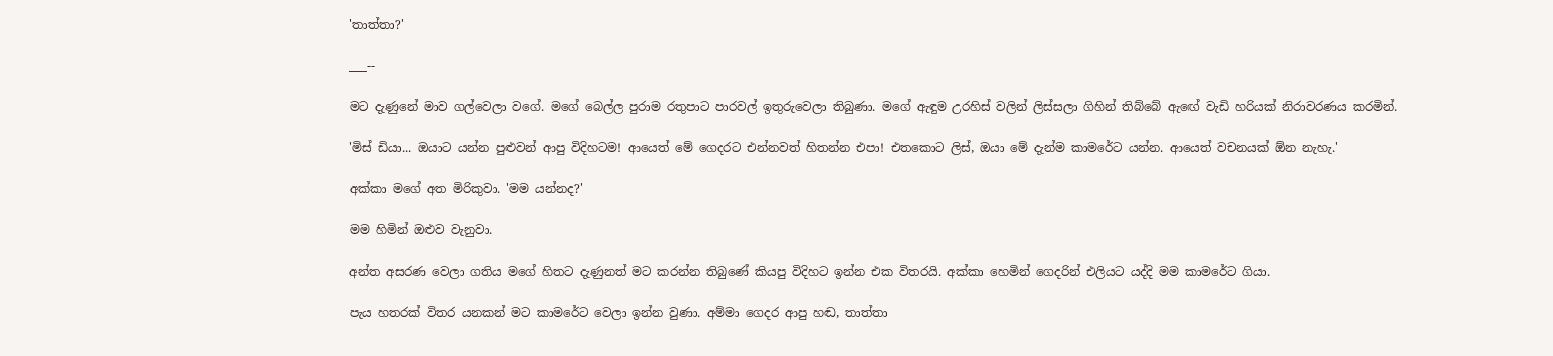'තාත්තා?'

___--

මට දැණුනේ මාව ගල්වෙලා වගේ. මගේ බෙල්ල පුරාම රතුපාට පාරවල් ඉතුරුවෙලා තිබුණා. මගේ ඇඳුම උරහිස් වලින් ලිස්සලා ගිහින් තිබ්බේ ඇඟේ වැඩි හරියක් නිරාවරණය කරමින්.

'මිස් ඩියා... ඔයාට යන්න පුළුවන් ආපු විදිහටම! ආයෙත් මේ ගෙදරට එන්නවත් හිතන්න එපා! එතකොට ලිස්, ඔයා මේ දැන්ම කාමරේට යන්න. ආයෙත් වචනයක් ඕන නැහැ.'

අක්කා මගේ අත මිරිකුවා. 'මම යන්නද?'

මම හිමින් ඔළුව වැනුවා.

අන්ත අසරණ වෙලා ගතිය මගේ හිතට දැණුනත් මට කරන්න තිබුණේ කියපු විදිහට ඉන්න එක විතරයි. අක්කා හෙමින් ගෙදරින් එලියට යද්දි මම කාමරේට ගියා.

පැය හතරක් විතර යනකන් මට කාමරේට වෙලා ඉන්න වුණා. අම්මා ගෙදර ආපු හඬ, තාත්තා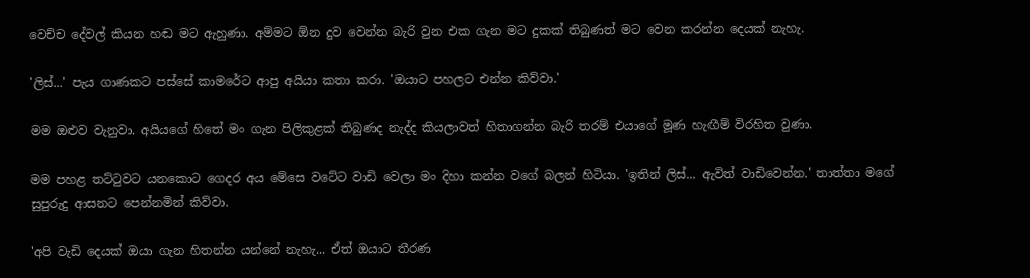වෙච්ච දේවල් කියන හඬ මට ඇහුණා. අම්මට ඕන දුව වෙන්න බැරි වුන එක ගැන මට දුකක් තිබුණත් මට වෙන කරන්න දෙයක් නැහැ.

'ලිස්...' පැය ගාණකට පස්සේ කාමරේට ආපු අයියා කතා කරා. 'ඔයාට පහලට එන්න කිව්වා.'

මම ඔළුව වැනුවා. අයියගේ හිතේ මං ගැන පිලිකුළක් තිබුණද නැද්ද කියලාවත් හිතාගන්න බැරි තරම් එයාගේ මූණ හැඟීම් විරහිත වුණා.

මම පහළ තට්ටුවට යනකොට ගෙදර අය මේසෙ වටේට වාඩි වෙලා මං දිහා කන්න වගේ බලන් හිටියා. 'ඉතින් ලිස්... ඇවිත් වාඩිවෙන්න.' තාත්තා මගේ සුපුරුදු ආසනට පෙන්නමින් කිව්වා.

'අපි වැඩි දෙයක් ඔයා ගැන හිතන්න යන්නේ නැහැ... ඒත් ඔයාට තීරණ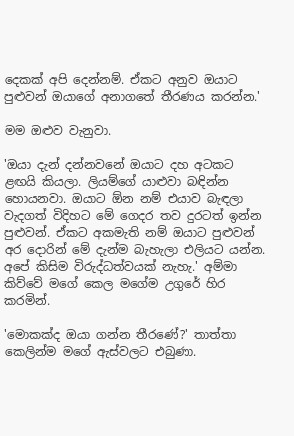දෙකක් අපි දෙන්නම්. ඒකට අනුව ඔයාට පුළුවන් ඔයාගේ අනාගතේ තීරණය කරන්න.'

මම ඔළුව වැනුවා.

'ඔයා දැන් දන්නවනේ ඔයාට දහ අටකට ළඟයි කියලා. ලියම්ගේ යාළුවා බඳින්න හොයනවා. ඔයාට ඕන නම් එයාව බැඳලා වැදගත් විදිහට මේ ගෙදර තව දුරටත් ඉන්න පුළුවන්. ඒකට අකමැති නම් ඔයාට පුළුවන් අර දොරින් මේ දැන්ම බැහැලා එලියට යන්න. අපේ කිසිම විරුද්ධත්වයක් නැහැ.' අම්මා කිව්වේ මගේ කෙල මගේම උගුරේ හිර කරමින්.

'මොකක්ද ඔයා ගන්න තීරණේ?' තාත්තා කෙලින්ම මගේ ඇස්වලට එබුණා.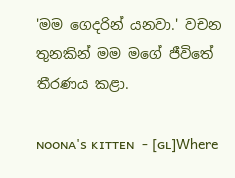'මම ගෙදරින් යනවා.' වචන තුනකින් මම මගේ ජීවිතේ තීරණය කළා.

ɴᴏᴏɴᴀ'ꜱ ᴋɪᴛᴛᴇɴ  - [ɢʟ]Where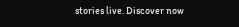stories live. Discover now